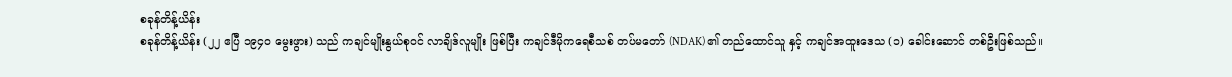စခုန်တိန့်ယိန်း
စခုန်တိန့်ယိန်း (၂၂ ဧပြီ ၁၉၄၀ မွေးဖွား) သည် ကချင်မျိုးနွယ်စုဝင် လာချိဒ်လူမျိုး ဖြစ်ပြီး ကချင်ဒီမိုကရေစီသစ် တပ်မတော် (NDAK) ၏ တည်ထောင်သူ နှင့် ကချင်အထူးဒေသ (၁) ခေါင်းဆောင် တစ်ဦးဖြစ်သည်။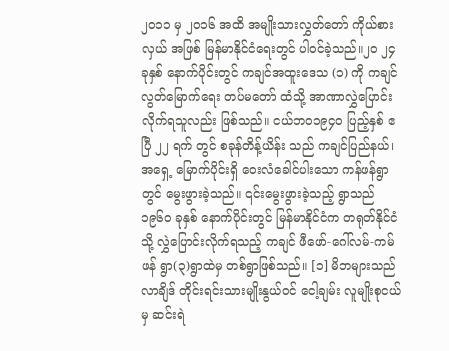၂၀၁၁ မှ ၂၀၁၆ အထိ အမျိုးသားလွှတ်တော် ကိုယ်စားလှယ် အဖြစ် မြန်မာနိုင်ငံရေးတွင် ပါဝင်ခဲ့သည်။၂၀ ၂၄ ခုနှစ် နောက်ပိုင်းတွင် ကချင်အထူးဒေသ (၁) ကို ကချင်လွတ်မြောက်ရေး တပ်မတော် ထံသို့ အာဏာလွှဲပြောင်းလိုက်ရသူလည်း ဖြစ်သည်။ ငယ်ဘဝ၁၉၄၀ ပြည့်နှစ် ဧပြီ ၂၂ ရက် တွင် စခုန်တိန့်ယိန်း သည် ကချင်ပြည်နယ်၊အရှေ့ မြောက်ပိုင်းရှိ ဝေးလံခေါင်ပါးသော ကန်ဖန်ရွာတွင် မွေးဖွားခဲ့သည်။ ၎င်းမွေးဖွားခဲ့သည့် ရွာသည် ၁၉၆၀ ခုနှစ် နောက်ပိုင်းတွင် မြန်မာနိုင်ငံက တရုတ်နိုင်ငံ သို့ လွှဲပြောင်းလိုက်ရသည့် ကချင် ဖီဖော်-ဂေါ်လမ်-ကမ်ဖန် ရွာ(၃)ရွာထဲမှ တစ်ရွာဖြစ်သည်။ [၁] မိဘများသည် လာချိဒ် တိုင်းရင်းသားမျိုးနွယ်ဝင် ငေါ့ချမ်း လူမျိုးစုငယ်မှ ဆင်းရဲ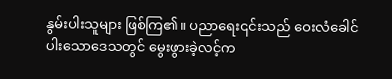နွမ်းပါးသူများ ဖြစ်ကြ၏။ ပညာရေး၎င်းသည် ဝေးလံခေါင်ပါးသောဒေသတွင် မွေးဖွားခဲ့လင့်က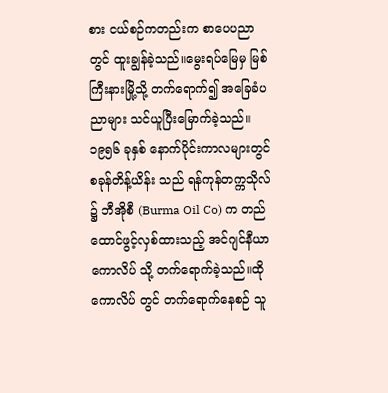စား ငယ်စဉ်ကတည်းက စာပေပညာ တွင် ထူးချွန်ခဲ့သည်။မွေးရပ်မြေမှ မြစ်ကြီးနားမြို့သို့ တက်ရောက်၍ အခြေခံပညာများ သင်ယူပြီးမြောက်ခဲ့သည်။ ၁၉၅၆ ခုနှစ် နောက်ပိုင်းကာလများတွင် စခုန်တိန့်ယိန်း သည် ရန်ကုန်တက္ကသိုလ် ၌ ဘီအိုစီ (Burma Oil Co) က တည်ထောင်ဖွင့်လှစ်ထားသည့် အင်ဂျင်နီယာကောလိပ် သို့ တက်ရောက်ခဲ့သည်။ထိုကောလိပ် တွင် တက်ရောက်နေစဉ် သူ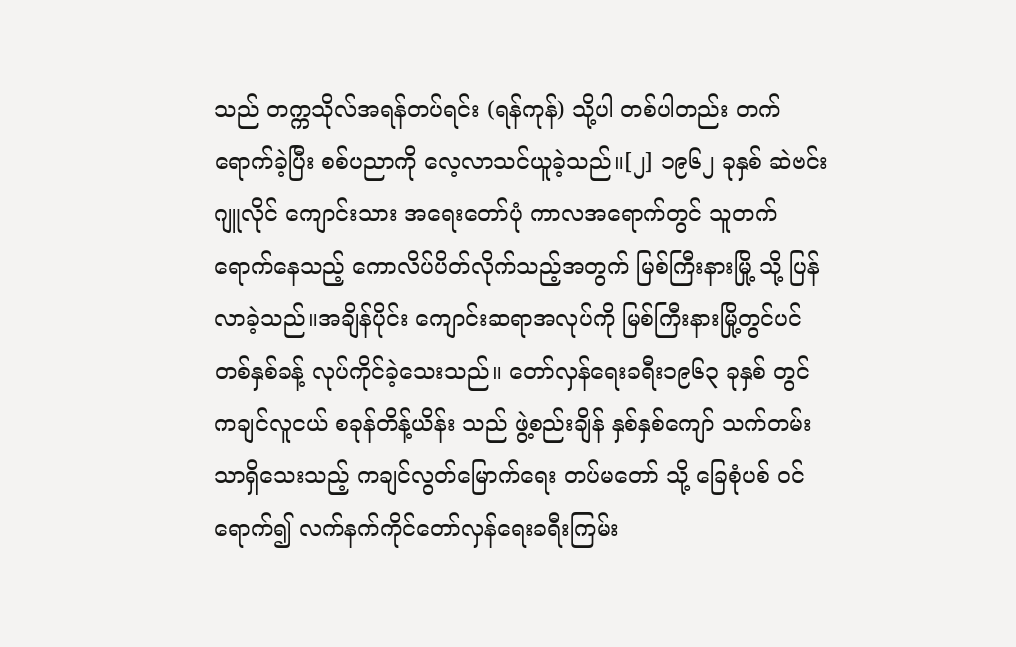သည် တက္ကသိုလ်အရန်တပ်ရင်း (ရန်ကုန်) သို့ပါ တစ်ပါတည်း တက်ရောက်ခဲ့ပြီး စစ်ပညာကို လေ့လာသင်ယူခဲ့သည်။[၂] ၁၉၆၂ ခုနှစ် ဆဲဗင်းဂျူလိုင် ကျောင်းသား အရေးတော်ပုံ ကာလအရောက်တွင် သူတက်ရောက်နေသည့် ကောလိပ်ပိတ်လိုက်သည့်အတွက် မြစ်ကြီးနားမြို့ သို့ ပြန်လာခဲ့သည်။အချိန်ပိုင်း ကျောင်းဆရာအလုပ်ကို မြစ်ကြီးနားမြို့တွင်ပင် တစ်နှစ်ခန့် လုပ်ကိုင်ခဲ့သေးသည်။ တော်လှန်ရေးခရီး၁၉၆၃ ခုနှစ် တွင် ကချင်လူငယ် စခုန်တိန့်ယိန်း သည် ဖွဲ့စည်းချိန် နှစ်နှစ်ကျော် သက်တမ်းသာရှိသေးသည့် ကချင်လွတ်မြောက်ရေး တပ်မတော် သို့ ခြေစုံပစ် ဝင်ရောက်၍ လက်နက်ကိုင်တော်လှန်ရေးခရီးကြမ်း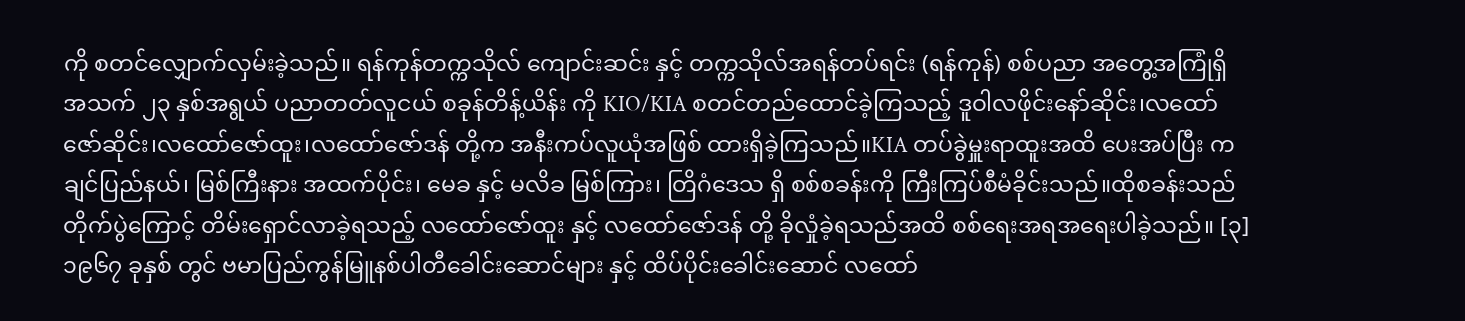ကို စတင်လျှောက်လှမ်းခဲ့သည်။ ရန်ကုန်တက္ကသိုလ် ကျောင်းဆင်း နှင့် တက္ကသိုလ်အရန်တပ်ရင်း (ရန်ကုန်) စစ်ပညာ အတွေ့အကြုံရှိ အသက် ၂၃ နှစ်အရွယ် ပညာတတ်လူငယ် စခုန်တိန့်ယိန်း ကို KIO/KIA စတင်တည်ထောင်ခဲ့ကြသည့် ဒူဝါလဖိုင်းနော်ဆိုင်း၊လထော်ဇော်ဆိုင်း၊လထော်ဇော်ထူး၊လထော်ဇော်ဒန် တို့က အနီးကပ်လူယုံအဖြစ် ထားရှိခဲ့ကြသည်။KIA တပ်ခွဲမှူးရာထူးအထိ ပေးအပ်ပြီး ကချင်ပြည်နယ်၊ မြစ်ကြီးနား အထက်ပိုင်း၊ မေခ နှင့် မလိခ မြစ်ကြား၊ တြိဂံဒေသ ရှိ စစ်စခန်းကို ကြီးကြပ်စီမံခိုင်းသည်။ထိုစခန်းသည် တိုက်ပွဲကြောင့် တိမ်းရှောင်လာခဲ့ရသည့် လထော်ဇော်ထူး နှင့် လထော်ဇော်ဒန် တို့ ခိုလှုံခဲ့ရသည်အထိ စစ်ရေးအရအရေးပါခဲ့သည်။ [၃] ၁၉၆၇ ခုနှစ် တွင် ဗမာပြည်ကွန်မြူနစ်ပါတီခေါင်းဆောင်များ နှင့် ထိပ်ပိုင်းခေါင်းဆောင် လထော်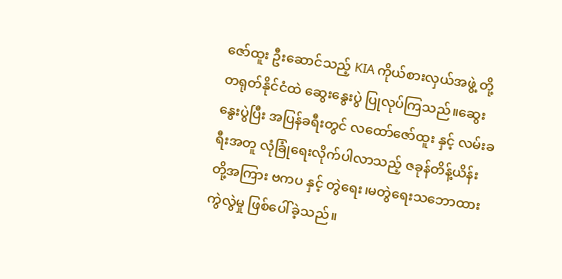ဇော်ထူး ဦးဆောင်သည့် KIA ကိုယ်စားလှယ်အဖွဲ့ တို့ တရုတ်နိုင်ငံထဲ ဆွေးနွေးပွဲ ပြုလုပ်ကြသည်။ဆွေးနွေးပွဲပြီး အပြန်ခရီးတွင် လထော်ဇော်ထူး နှင့် လမ်းခရီးအတူ လုံခြုံရေးလိုက်ပါလာသည့် ဇခုန်တိန့်ယိန်း တို့အကြား ဗကပ နှင့် တွဲရေး၊မတွဲရေးသဘောထားကွဲလွဲမှု ဖြစ်ပေါ်ခဲ့သည်။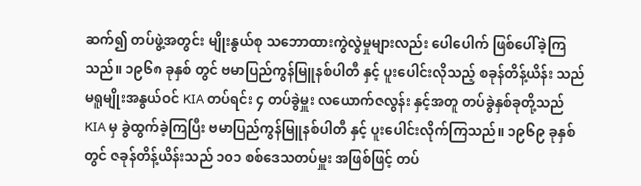ဆက်၍ တပ်ဖွဲ့အတွင်း မျိုးနွယ်စု သဘောထားကွဲလွဲမှုများလည်း ပေါပေါက် ဖြစ်ပေါ်ခဲ့ကြသည်။ ၁၉၆၈ ခုနှစ် တွင် ဗမာပြည်ကွန်မြူနစ်ပါတီ နှင့် ပူးပေါင်းလိုသည့် စခုန်တိန့်ယိန်း သည် မရူမျိုးအနွယ်ဝင် KIA တပ်ရင်း ၄ တပ်ခွဲမှူး လယောက်ဇလွန်း နှင့်အတူ တပ်ခွဲနှစ်ခုတို့သည် KIA မှ ခွဲထွက်ခဲ့ကြပြီး ဗမာပြည်ကွန်မြူနစ်ပါတီ နှင့် ပူးပေါင်းလိုက်ကြသည်။ ၁၉၆၉ ခုနှစ် တွင် ဇခုန်တိန့်ယိန်းသည် ၁၀၁ စစ်ဒေသတပ်မှူး အဖြစ်ဖြင့် တပ်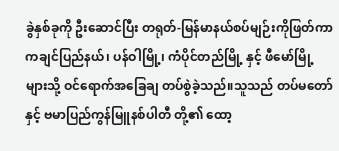ခွဲနှစ်ခုကို ဦးဆောင်ပြီး တရုတ်-မြန်မာနယ်စပ်မျဉ်းကိုဖြတ်ကာ ကချင်ပြည်နယ်၊ ပန်ဝါမြို့၊ ကံပိုင်တည်မြို့ နှင့် ဖီမော်မြို့ များသို့ ဝင်ရောက်အခြေချ တပ်စွဲခဲ့သည်။သူသည် တပ်မတော် နှင့် ဗမာပြည်ကွန်မြူနစ်ပါတီ တို့၏ ထော့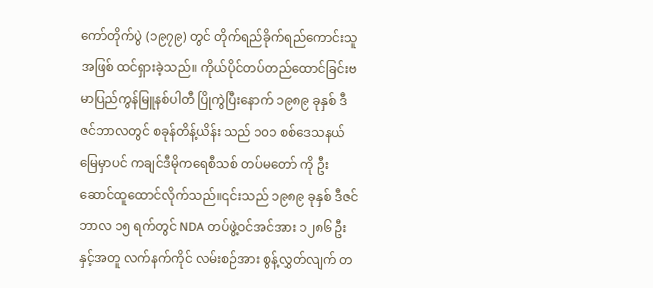ကော်တိုက်ပွဲ (၁၉၇၉) တွင် တိုက်ရည်ခိုက်ရည်ကောင်းသူအဖြစ် ထင်ရှားခဲ့သည်။ ကိုယ်ပိုင်တပ်တည်ထောင်ခြင်းဗမာပြည်ကွန်မြူနစ်ပါတီ ပြိုကွဲပြီးနောက် ၁၉၈၉ ခုနှစ် ဒီဇင်ဘာလတွင် စခုန်တိန့်ယိန်း သည် ၁၀၁ စစ်ဒေသနယ်မြေမှာပင် ကချင်ဒီမိုကရေစီသစ် တပ်မတော် ကို ဦးဆောင်ထူထောင်လိုက်သည်။၎င်းသည် ၁၉၈၉ ခုနှစ် ဒီဇင်ဘာလ ၁၅ ရက်တွင် NDA တပ်ဖွဲ့ဝင်အင်အား ၁၂၈၆ ဦး နှင့်အတူ လက်နက်ကိုင် လမ်းစဉ်အား စွန့်လွှတ်လျက် တ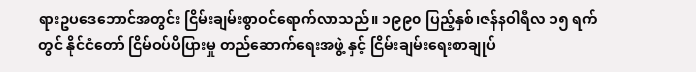ရားဥပဒေဘောင်အတွင်း ငြိမ်းချမ်းစွာဝင်ရောက်လာသည်။ ၁၉၉၀ ပြည့်နှစ်၊ဇန်နဝါရီလ ၁၅ ရက် တွင် နိုင်ငံတော် ငြိမ်ဝပ်ပိပြားမှု တည်ဆောက်ရေးအဖွဲ့ နှင့် ငြိမ်းချမ်းရေးစာချုပ်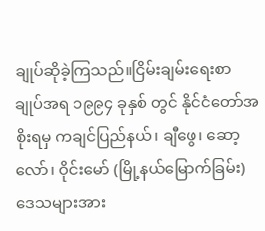ချုပ်ဆိုခဲ့ကြသည်။ငြိမ်းချမ်းရေးစာချုပ်အရ ၁၉၉၄ ခုနှစ် တွင် နိုင်ငံတော်အစိုးရမှ ကချင်ပြည်နယ်၊ ချီဖွေ၊ ဆော့လော်၊ ဝိုင်းမော် (မြို့နယ်မြောက်ခြမ်း) ဒေသများအား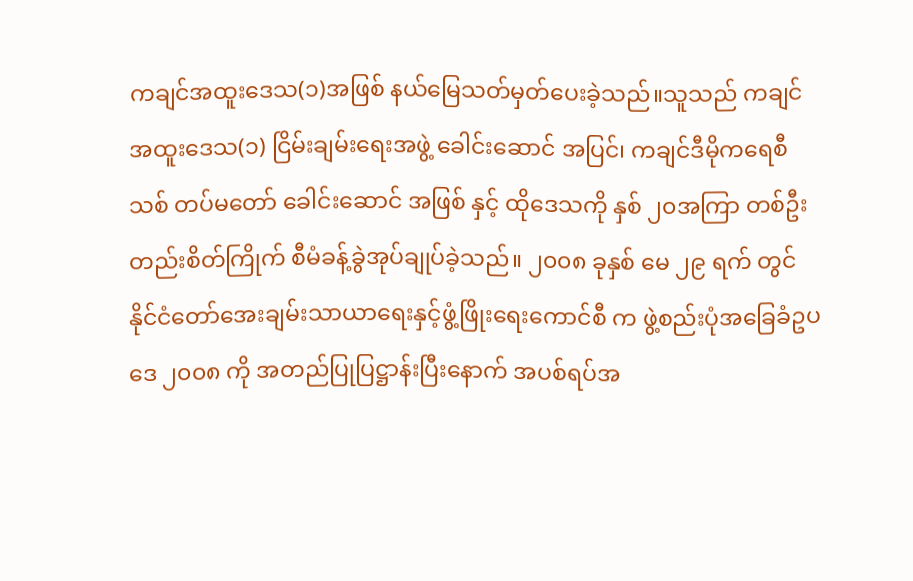ကချင်အထူးဒေသ(၁)အဖြစ် နယ်မြေသတ်မှတ်ပေးခဲ့သည်။သူသည် ကချင်အထူးဒေသ(၁) ငြိမ်းချမ်းရေးအဖွဲ့ ခေါင်းဆောင် အပြင်၊ ကချင်ဒီမိုကရေစီသစ် တပ်မတော် ခေါင်းဆောင် အဖြစ် နှင့် ထိုဒေသကို နှစ် ၂၀အကြာ တစ်ဦးတည်းစိတ်ကြိုက် စီမံခန့်ခွဲအုပ်ချုပ်ခဲ့သည်။ ၂၀၀၈ ခုနှစ် မေ ၂၉ ရက် တွင် နိုင်ငံတော်အေးချမ်းသာယာရေးနှင့်ဖွံ့ဖြိုးရေးကောင်စီ က ဖွဲ့စည်းပုံအခြေခံဥပဒေ ၂၀၀၈ ကို အတည်ပြုပြဋ္ဌာန်းပြီးနောက် အပစ်ရပ်အ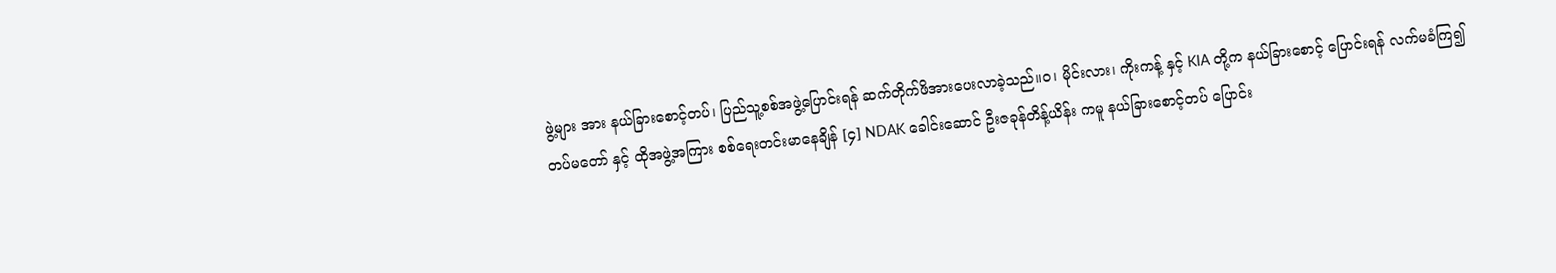ဖွဲ့များ အား နယ်ခြားစောင့်တပ်၊ ပြည်သူ့စစ်အဖွဲ့ပြောင်းရန် ဆက်တိုက်ဖိအားပေးလာခဲ့သည်။ဝ၊ မိုင်းလား၊ ကိုးကန့် နှင့် KIA တို့က နယ်ခြားစောင့် ပြောင်းရန် လက်မခံကြ၍ တပ်မတော် နှင့် ထိုအဖွဲ့အကြား စစ်ရေးတင်းမာနေချိန် [၄] NDAK ခေါင်းဆောင် ဦးဇခုန်တိန့်ယိန်း ကမူ နယ်ခြားစောင့်တပ် ပြောင်း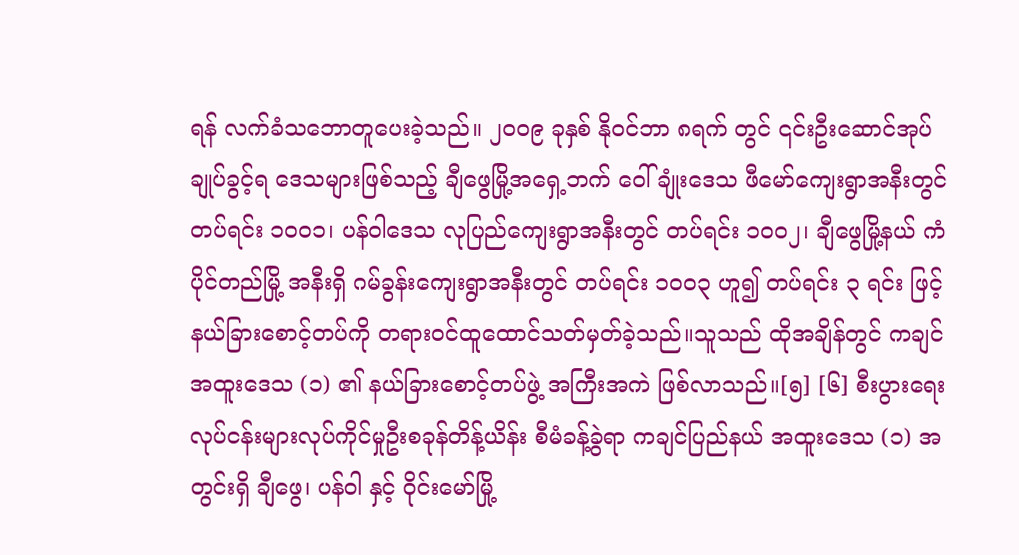ရန် လက်ခံသဘောတူပေးခဲ့သည်။ ၂၀၀၉ ခုနှစ် နိုဝင်ဘာ ၈ရက် တွင် ၎င်းဦးဆောင်အုပ်ချုပ်ခွင့်ရ ဒေသများဖြစ်သည့် ချီဖွေမြို့အရှေ့ဘက် ဝေါ်ချုံးဒေသ ဖီမော်ကျေးရွာအနီးတွင် တပ်ရင်း ၁၀၀၁၊ ပန်ဝါဒေသ လုပြည်ကျေးရွာအနီးတွင် တပ်ရင်း ၁၀၀၂၊ ချီဖွေမြို့နယ် ကံပိုင်တည်မြို့ အနီးရှိ ဂမ်ခွန်းကျေးရွာအနီးတွင် တပ်ရင်း ၁၀၀၃ ဟူ၍ တပ်ရင်း ၃ ရင်း ဖြင့် နယ်ခြားစောင့်တပ်ကို တရားဝင်ထူထောင်သတ်မှတ်ခဲ့သည်။သူသည် ထိုအချိန်တွင် ကချင်အထူးဒေသ (၁) ၏ နယ်ခြားစောင့်တပ်ဖွဲ့ အကြီးအကဲ ဖြစ်လာသည်။[၅] [၆] စီးပွားရေးလုပ်ငန်းများလုပ်ကိုင်မှုဦးစခုန်တိန့်ယိန်း စီမံခန့်ခွဲရာ ကချင်ပြည်နယ် အထူးဒေသ (၁) အတွင်းရှိ ချီဖွေ၊ ပန်ဝါ နှင့် ဝိုင်းမော်မြို့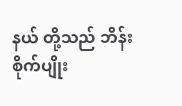နယ် တို့သည် ဘိန်းစိုက်ပျိုး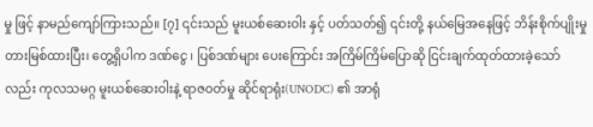မှု ဖြင့် နာမည်ကျော်ကြားသည်။ [၇] ၎င်းသည် မူးယစ်ဆေးဝါး နှင့် ပတ်သတ်၍ ၎င်းတို့ နယ်မြေအနေဖြင့် ဘိန်းစိုက်ပျိုးမှု တားမြစ်ထားပြီး၊ တွေ့ရှိပါက ဒဏ်ငွေ ၊ ပြစ်ဒဏ်များ ပေးကြောင်း အကြိမ်ကြိမ်ပြောဆို ငြင်းချက်ထုတ်ထားခဲ့သော်လည်း ကုလသမဂ္ဂ မူးယစ်ဆေးဝါးနဲ့ ရာဇဝတ်မှု ဆိုင်ရာရုံး(UNODC) ၏ အာရုံ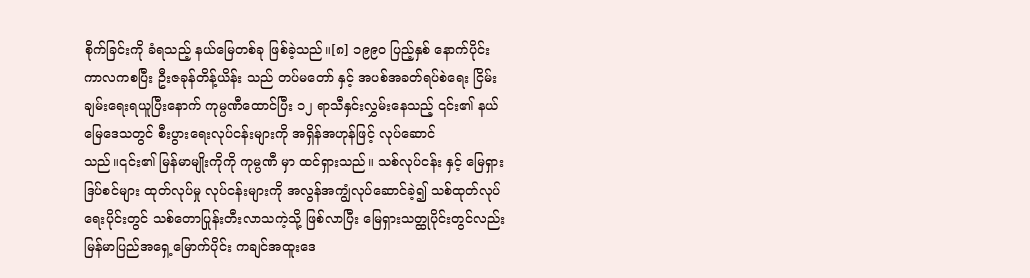စိုက်ခြင်းကို ခံရသည့် နယ်မြေတစ်ခု ဖြစ်ခဲ့သည်။[၈] ၁၉၉၀ ပြည့်နှစ် နောက်ပိုင်းကာလကစပြီး ဦးဇခုန်တိန့်ယိန်း သည် တပ်မတော် နှင့် အပစ်အခတ်ရပ်စဲရေး ငြိမ်းချမ်းရေးရယူပြီးနောက် ကုမ္ပဏီထောင်ပြီး ၁၂ ရာသီနှင်းလွှမ်းနေသည့် ၎င်း၏ နယ်မြေဒေသတွင် စီးပွားရေးလုပ်ငန်းများကို အရှိန်အဟုန်ဖြင့် လုပ်ဆောင်သည်။၎င်း၏ မြန်မာမျိုးကိုကို ကုမ္ပဏီ မှာ ထင်ရှားသည်။ သစ်လုပ်ငန်း နှင့် မြေရှားဒြပ်စင်များ ထုတ်လုပ်မှု လုပ်ငန်းများကို အလွန်အကျွံလုပ်ဆောင်ခဲ့၍ သစ်ထုတ်လုပ်ရေးပိုင်းတွင် သစ်တောပြုန်းတီးလာသကဲ့သို့ ဖြစ်လာပြီး မြေရှားသတ္ထုပိုင်းတွင်လည်း မြန်မာပြည်အရှေ့မြောက်ပိုင်း ကချင်အထူးဒေ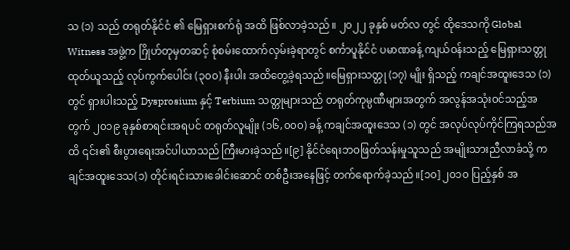သ (၁) သည် တရုတ်နိုင်ငံ ၏ မြေရှားစက်ရုံ အထိ ဖြစ်လာခဲ့သည်။ ၂၀၂၂ ခုနှစ် မတ်လ တွင် ထိုဒေသကို Global Witness အဖွဲ့က ဂြိုဟ်တုမှတဆင့် စုံစမ်းထောက်လှမ်းခဲ့ရာတွင် စင်္ကာပူနိုင်ငံ ပမာဏခန့် ကျယ်ဝန်းသည့် မြေရှားသတ္တုထုတ်ယူသည့် လုပ်ကွက်ပေါင်း (၃၀၀) နီးပါး အထိတွေ့ခဲ့ရသည်။မြေရှားသတ္တု (၁၇) မျိုး ရှိသည့် ကချင်အထူးဒေသ (၁) တွင် ရှားပါးသည့် Dysprosium နှင့် Terbium သတ္တုများသည် တရုတ်ကုမ္ပဏီများအတွက် အလွန်အသုံးဝင်သည့်အတွက် ၂၀၁၉ ခုနှစ်စာရင်းအရပင် တရုတ်လူမျိုး (၁၆,၀၀၀) ခန့် ကချင်အထူးဒေသ (၁) တွင် အလုပ်လုပ်ကိုင်ကြရသည်အထိ ၎င်း၏ စီးပွားရေးအင်ပါယာသည် ကြီးမားခဲ့သည်။[၉] နိုင်ငံရေးဘဝဖြတ်သန်းမှုသူသည် အမျိုးသားညီလာခံသို့ ကချင်အထူးဒေသ(၁) တိုင်းရင်းသားခေါင်းဆောင် တစ်ဦးအနေဖြင့် တက်ရောက်ခဲ့သည်။[၁၀] ၂၀၁၀ ပြည့်နှစ် အ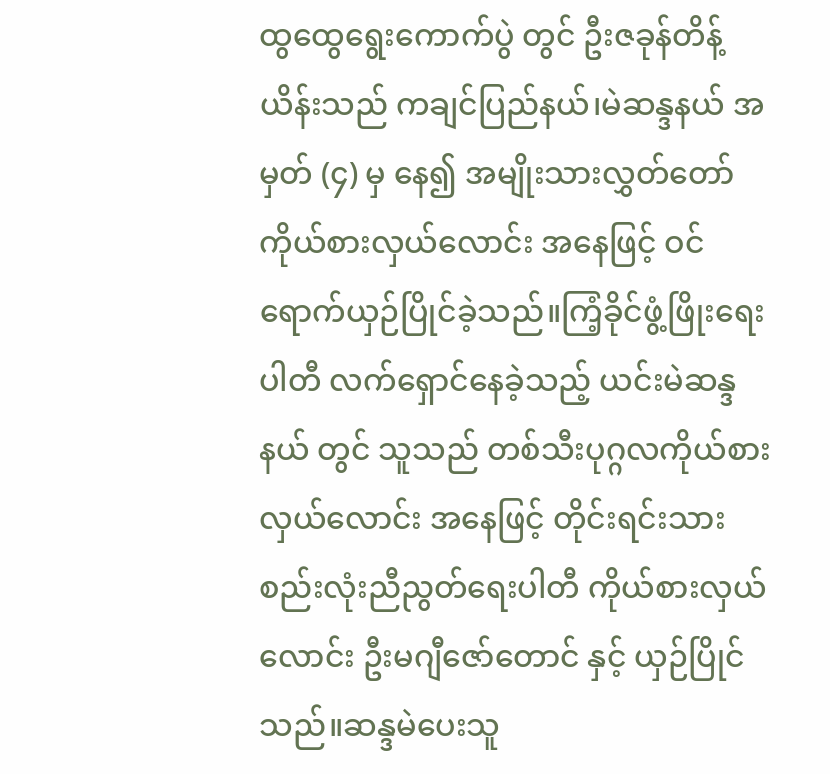ထွထွေရွေးကောက်ပွဲ တွင် ဦးဇခုန်တိန့်ယိန်းသည် ကချင်ပြည်နယ်၊မဲဆန္ဒနယ် အမှတ် (၄) မှ နေ၍ အမျိုးသားလွှတ်တော် ကိုယ်စားလှယ်လောင်း အနေဖြင့် ဝင်ရောက်ယှဉ်ပြိုင်ခဲ့သည်။ကြံ့ခိုင်ဖွံ့ဖြိုးရေးပါတီ လက်ရှောင်နေခဲ့သည့် ယင်းမဲဆန္ဒနယ် တွင် သူသည် တစ်သီးပုဂ္ဂလကိုယ်စားလှယ်လောင်း အနေဖြင့် တိုင်းရင်းသားစည်းလုံးညီညွတ်ရေးပါတီ ကိုယ်စားလှယ်လောင်း ဦးမဂျီဇော်တောင် နှင့် ယှဉ်ပြိုင်သည်။ဆန္ဒမဲပေးသူ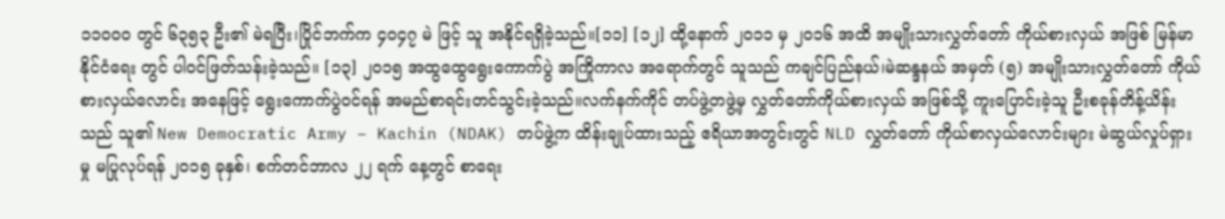၁၁၀၀၀ တွင် ၆၃၅၃ ဦး၏ မဲရပြီး၊ပြိုင်ဘက်က ၄၀၄၇ မဲ ဖြင့် သူ အနိုင်ရရှိခဲ့သည်။[၁၁] [၁၂] ထို့နောက် ၂၀၁၁ မှ ၂၀၁၆ အထိ အမျိုးသားလွှတ်တော် ကိုယ်စားလှယ် အဖြစ် မြန်မာနိုင်ငံရေး တွင် ပါဝင်ဖြတ်သန်းခဲ့သည်။ [၁၃] ၂၀၁၅ အထွထွေရွေးကောက်ပွဲ အကြိုကာလ အရောက်တွင် သူသည် ကချင်ပြည်နယ်၊မဲဆန္ဒနယ် အမှတ် (၅) အမျိုးသားလွှတ်တော် ကိုယ်စားလှယ်လောင်း အနေဖြင့် ရွေးကောက်ပွဲဝင်ရန် အမည်စာရင်းတင်သွင်းခဲ့သည်။လက်နက်ကိုင် တပ်ဖွဲ့တဖွဲ့မှ လွှတ်တော်ကိုယ်စားလှယ် အဖြစ်သို့ ကူးပြောင်းခဲ့သူ ဦးစခုန်တိန့်ယိန်းသည် သူ၏ New Democratic Army – Kachin (NDAK) တပ်ဖွဲ့က ထိန်းချုပ်ထားသည့် ဧရိယာအတွင်းတွင် NLD လွှတ်တော် ကိုယ်စာလှယ်လောင်းများ မဲဆွယ်လှုပ်ရှားမှု မပြုလုပ်ရန် ၂၀၁၅ ခုနှစ်၊ စက်တင်ဘာလ ၂၂ ရက် နေ့တွင် စာရေး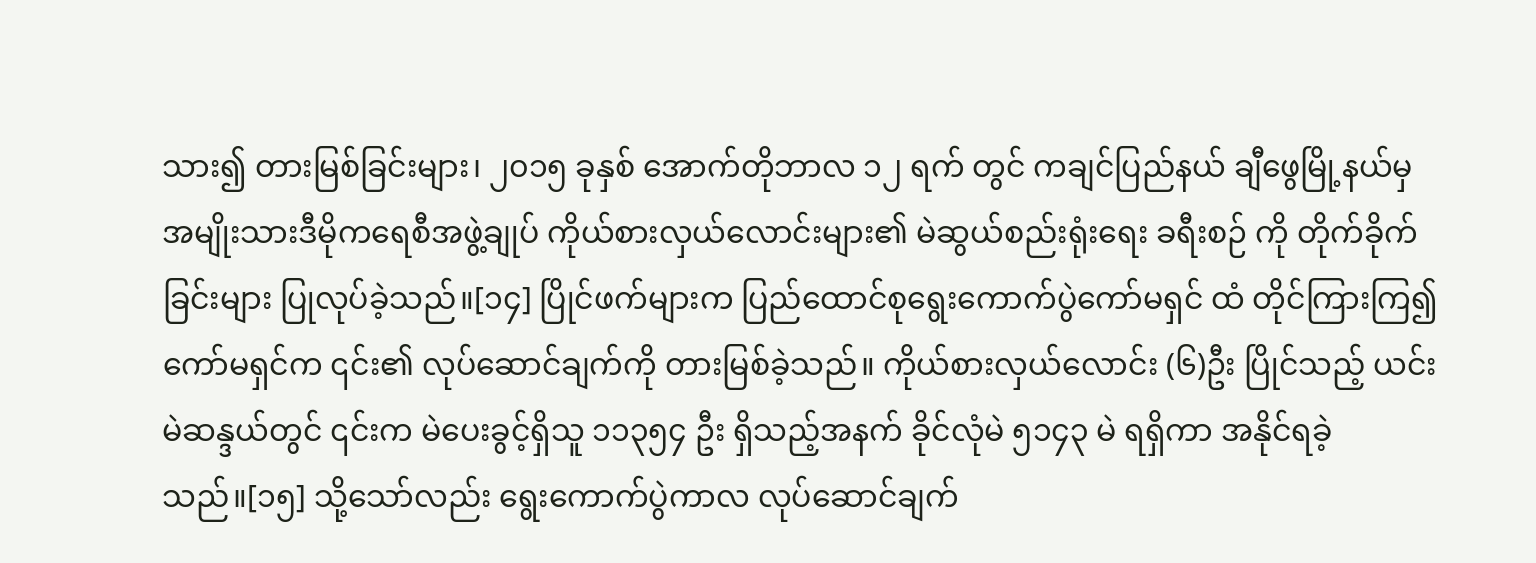သား၍ တားမြစ်ခြင်းများ၊ ၂၀၁၅ ခုနှစ် အောက်တိုဘာလ ၁၂ ရက် တွင် ကချင်ပြည်နယ် ချီဖွေမြို့နယ်မှ အမျိုးသားဒီမိုကရေစီအဖွဲ့ချုပ် ကိုယ်စားလှယ်လောင်းများ၏ မဲဆွယ်စည်းရုံးရေး ခရီးစဉ် ကို တိုက်ခိုက်ခြင်းများ ပြုလုပ်ခဲ့သည်။[၁၄] ပြိုင်ဖက်များက ပြည်ထောင်စုရွေးကောက်ပွဲကော်မရှင် ထံ တိုင်ကြားကြ၍ ကော်မရှင်က ၎င်း၏ လုပ်ဆောင်ချက်ကို တားမြစ်ခဲ့သည်။ ကိုယ်စားလှယ်လောင်း (၆)ဦး ပြိုင်သည့် ယင်းမဲဆန္ဒယ်တွင် ၎င်းက မဲပေးခွင့်ရှိသူ ၁၁၃၅၄ ဦး ရှိသည့်အနက် ခိုင်လုံမဲ ၅၁၄၃ မဲ ရရှိကာ အနိုင်ရခဲ့သည်။[၁၅] သို့သော်လည်း ရွေးကောက်ပွဲကာလ လုပ်ဆောင်ချက်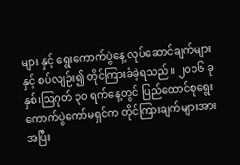များ နှင့် ရွေးကောက်ပွဲနေ့ လုပ်ဆောင်ချက်များနှင့် စပ်လျဉ်း၍ တိုင်ကြားခံခဲ့ရသည်။ ၂၀၁၆ ခုနှစ်၊ဩဂုတ် ၃၀ ရက်နေ့တွင် ပြည်ထောင်စုရွေးကောက်ပွဲကော်မရှင်က တိုင်ကြားချက်များအား အပြီး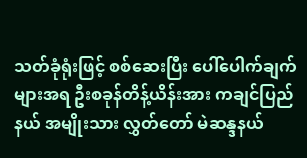သတ်ခုံရုံးဖြင့် စစ်ဆေးပြီး ပေါ်ပေါက်ချက်များအရ ဦးစခုန်တိန့်ယိန်းအား ကချင်ပြည်နယ် အမျိုးသား လွှတ်တော် မဲဆန္ဒနယ်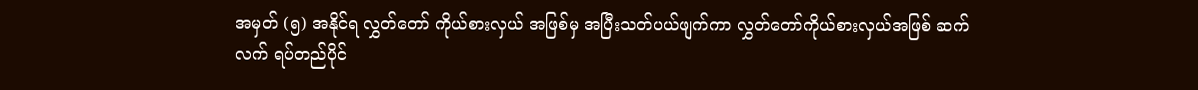အမှတ် (၅) အနိုင်ရ လွှတ်တော် ကိုယ်စားလှယ် အဖြစ်မှ အပြီးသတ်ပယ်ဖျက်ကာ လွှတ်တော်ကိုယ်စားလှယ်အဖြစ် ဆက်လက် ရပ်တည်ပိုင်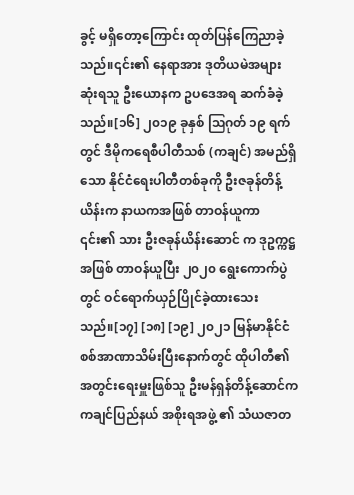ခွင့် မရှိတော့ကြောင်း ထုတ်ပြန်ကြေညာခဲ့သည်။၎င်း၏ နေရာအား ဒုတိယမဲအများဆုံးရသူ ဦးယောနက ဥပဒေအရ ဆက်ခံခဲ့သည်။[၁၆] ၂၀၁၉ ခုနှစ် ဩဂုတ် ၁၉ ရက် တွင် ဒီမိုကရေစီပါတီသစ် (ကချင်) အမည်ရှိသော နိုင်ငံရေးပါတီတစ်ခုကို ဦးဇခုန်တိန့်ယိန်းက နာယကအဖြစ် တာဝန်ယူကာ ၎င်း၏ သား ဦးဇခုန်ယိန်းဆောင် က ဒုဥက္ကဋ္ဌအဖြစ် တာဝန်ယူပြီး ၂၀၂၀ ရွေးကောက်ပွဲတွင် ဝင်ရောက်ယှဉ်ပြိုင်ခဲ့ထားသေးသည်။[၁၇] [၁၈] [၁၉] ၂၀၂၁ မြန်မာနိုင်ငံစစ်အာဏာသိမ်းပြီးနောက်တွင် ထိုပါတီ၏ အတွင်းရေးမှူးဖြစ်သူ ဦးမန်ရှန်တိန့်ဆောင်က ကချင်ပြည်နယ် အစိုးရအဖွဲ့ ၏ သံယဇာတ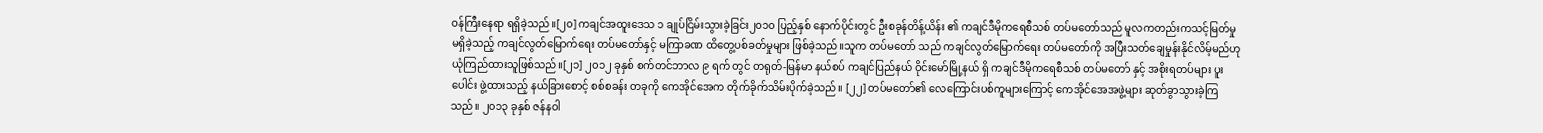ဝန်ကြီးနေရာ ရရှိခဲ့သည်။[၂၀] ကချင်အထူးဒေသ ၁ ချုပ်ငြိမ်းသွားခဲ့ခြင်း၂၀၁၀ ပြည့်နှစ် နောက်ပိုင်းတွင် ဦးစခုန်တိန့်ယိန်း ၏ ကချင်ဒီမိုကရေစီသစ် တပ်မတော်သည် မူလကတည်းကသင့်မြတ်မှုမရှိခဲ့သည့် ကချင်လွတ်မြောက်ရေး တပ်မတော်နှင့် မကြာခဏ ထိတွေ့ပစ်ခတ်မှုများ ဖြစ်ခဲ့သည်။သူက တပ်မတော် သည် ကချင်လွတ်မြောက်ရေး တပ်မတော်ကို အပြီးသတ်ချေမှုန်းနိုင်လိမ့်မည်ဟု ယုံကြည်ထားသူဖြစ်သည်။[၂၁] ၂၀၁၂ ခုနှစ် စက်တင်ဘာလ ၉ ရက် တွင် တရုတ်-မြန်မာ နယ်စပ် ကချင်ပြည်နယ် ဝိုင်းမော်မြို့နယ် ရှိ ကချင်ဒီမိုကရေစီသစ် တပ်မတော် နှင့် အစိုးရတပ်များ ပူးပေါင်း ဖွဲ့ထားသည့် နယ်ခြားစောင့် စစ်စခန်း တခုကို ကေအိုင်အေက တိုက်ခိုက်သိမ်းပိုက်ခဲ့သည်။ [၂၂] တပ်မတော်၏ လေကြောင်းပစ်ကူများကြောင့် ကေအိုင်အေအဖွဲ့များ ဆုတ်ခွာသွားခဲ့ကြသည်။ ၂၀၁၃ ခုနှစ် ဇန်နဝါ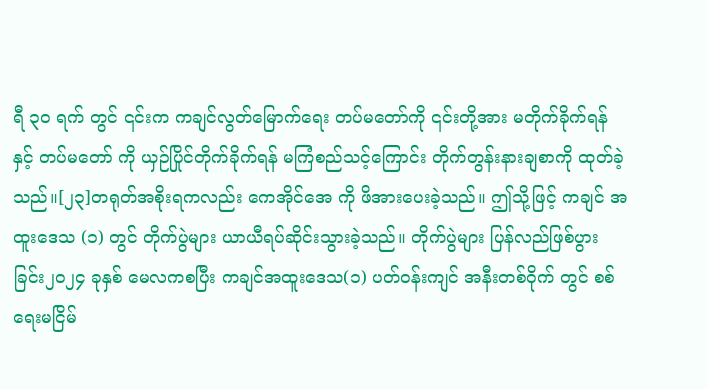ရီ ၃၀ ရက် တွင် ၎င်းက ကချင်လွတ်မြောက်ရေး တပ်မတော်ကို ၎င်းတို့အား မတိုက်ခိုက်ရန် နှင့် တပ်မတော် ကို ယှဉ်ပြိုင်တိုက်ခိုက်ရန် မကြံစည်သင့်ကြောင်း တိုက်တွန်းနားချစာကို ထုတ်ခဲ့သည်။[၂၃]တရုတ်အစိုးရကလည်း ကေအိုင်အေ ကို ဖိအားပေးခဲ့သည်။ ဤသို့ဖြင့် ကချင် အထူးဒေသ (၁) တွင် တိုက်ပွဲများ ယာယီရပ်ဆိုင်းသွားခဲ့သည်။ တိုက်ပွဲများ ပြန်လည်ဖြစ်ပွားခြင်း၂၀၂၄ ခုနှစ် မေလကစပြီး ကချင်အထူးဒေသ(၁) ပတ်ဝန်းကျင် အနီးတစ်ဝိုက် တွင် စစ်ရေးမငြိမ်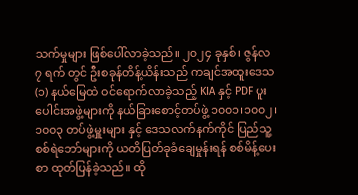သက်မှုများ ဖြစ်ပေါ်လာခဲ့သည်။ ၂၀၂၄ ခုနှစ်၊ ဇွန်လ ၇ ရက် တွင် ဦးစခုန်တိန့်ယိန်းသည် ကချင်အထူးဒေသ (၁) နယ်မြေထဲ ဝင်ရောက်လာခဲ့သည့် KIA နှင့် PDF ပူးပေါင်းအဖွဲ့များကို နယ်ခြားစောင့်တပ်ဖွဲ့ ၁၀၀၁၊၁၀၀၂၊ ၁၀၀၃ တပ်ဖွဲ့မှူးများ နှင့် ဒေသလက်နက်ကိုင် ပြည်သူ့စစ်ရဲဘော်များကို ယတိပြတ်ခုခံချေမှုန်းရန် စစ်မိန့်ပေးစာ ထုတ်ပြန်ခဲ့သည်။ ထို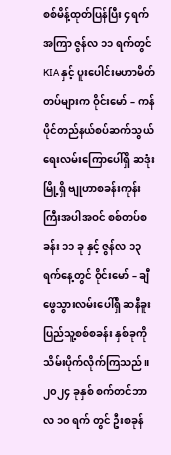စစ်မိန့်ထုတ်ပြန်ပြီး ၄ရက် အကြာ ဇွန်လ ၁၁ ရက်တွင် KIA နှင့် ပူးပေါင်းမဟာမိတ်တပ်များက ဝိုင်းမော် – ကန်ပိုင်တည်နယ်စပ်ဆက်သွယ်ရေးလမ်းကြောပေါ်ရှိ ဆဒုံးမြို့ရှိ ဗျုဟာစခန်းကုန်းကြီးအပါအဝင် စစ်တပ်စခန်း ၁၁ ခု နှင့် ဇွန်လ ၁၃ ရက်နေ့တွင် ဝိုင်းမော် – ချီဖွေသွားလမ်းပေါ်ရှိ ဆနီခူးပြည်သူ့စစ်စခန်း နှစ်ခုကို သိမ်းပိုက်လိုက်ကြသည်။ ၂၀၂၄ ခုနှစ် စက်တင်ဘာလ ၁၀ ရက် တွင် ဦးစခုန်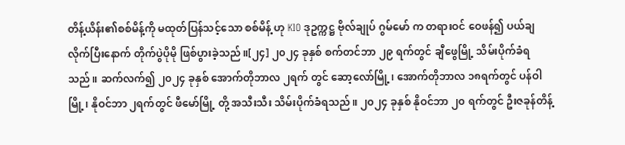တိန့်ယိန်း၏စစ်မိန့်ကို မထုတ်ပြန်သင့်သော စစ်မိန့် ဟု KIO ဒုဥက္ကဋ္ဌ ဗိုလ်ချုပ် ဂွမ်မော် က တရားဝင် ဝေဖန်၍ ပယ်ချလိုက်ပြီးနောက် တိုက်ပွဲပိုမို ဖြစ်ပွားခဲ့သည်။[၂၄] ၂၀၂၄ ခုနှစ် စက်တင်ဘာ ၂၉ ရက်တွင် ချီဖွေမြို့ သိမ်းပိုက်ခံရသည်။ ဆက်လက်၍ ၂၀၂၄ ခုနှစ် အောက်တိုဘာလ ၂ရက် တွင် ဆော့လော်မြို့၊ အောက်တိုဘာလ ၁၈ရက်တွင် ပန်ဝါမြို့၊ နိုဝင်ဘာ ၂ရက်တွင် ဖီမော်မြို့ တို့ အသီးသီး သိမ်းပိုက်ခံရသည်။ ၂၀၂၄ ခုနှစ် နိုဝင်ဘာ ၂၀ ရက်တွင် ဦးဇခုန်တိန့်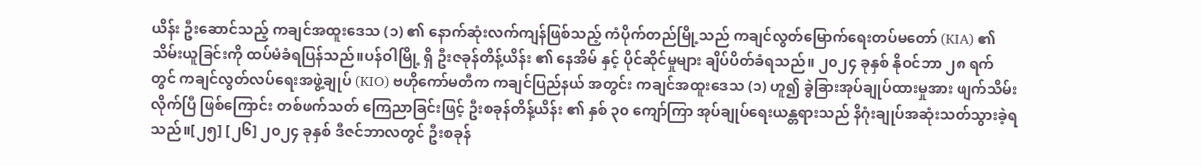ယိန်း ဦးဆောင်သည့် ကချင်အထူးဒေသ (၁) ၏ နောက်ဆုံးလက်ကျန်ဖြစ်သည့် ကံပိုက်တည်မြို့သည် ကချင်လွတ်မြောက်ရေးတပ်မတော် (KIA) ၏ သိမ်းယူခြင်းကို ထပ်မံခံရပြန်သည်။ပန်ဝါမြို့ ရှိ ဦးဇခုန်တိန့်ယိန်း ၏ နေအိမ် နှင့် ပိုင်ဆိုင်မှုများ ချိပ်ပိတ်ခံရသည်။ ၂၀၂၄ ခုနှစ် နိုဝင်ဘာ ၂၈ ရက် တွင် ကချင်လွတ်လပ်ရေးအဖွဲ့ချုပ် (KIO) ဗဟိုကော်မတီက ကချင်ပြည်နယ် အတွင်း ကချင်အထူးဒေသ (၁) ဟူ၍ ခွဲခြားအုပ်ချုပ်ထားမှုအား ဖျက်သိမ်းလိုက်ပြီ ဖြစ်ကြောင်း တစ်ဖက်သတ် ကြေညာခြင်းဖြင့် ဦးစခုန်တိန့်ယိန်း ၏ နှစ် ၃၀ ကျော်ကြာ အုပ်ချုပ်ရေးယန္တရားသည် နိဂုံးချုပ်အဆုံးသတ်သွားခဲ့ရသည်။[၂၅] [၂၆] ၂၀၂၄ ခုနှစ် ဒီဇင်ဘာလတွင် ဦးစခုန်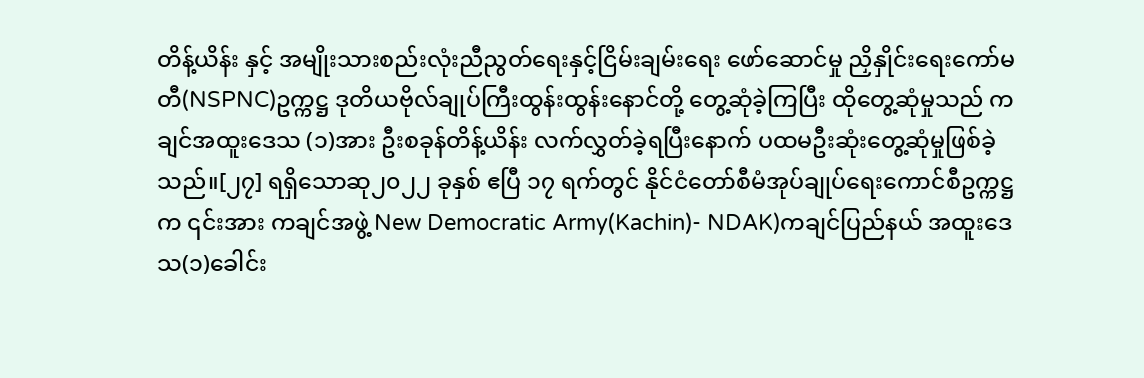တိန့်ယိန်း နှင့် အမျိုးသားစည်းလုံးညီညွတ်ရေးနှင့်ငြိမ်းချမ်းရေး ဖော်ဆောင်မှု ညှိနှိုင်းရေးကော်မတီ(NSPNC)ဥက္ကဋ္ဌ ဒုတိယဗိုလ်ချုပ်ကြီးထွန်းထွန်းနောင်တို့ တွေ့ဆုံခဲ့ကြပြီး ထိုတွေ့ဆုံမှုသည် ကချင်အထူးဒေသ (၁)အား ဦးစခုန်တိန့်ယိန်း လက်လွှတ်ခဲ့ရပြီးနောက် ပထမဦးဆုံးတွေ့ဆုံမှုဖြစ်ခဲ့သည်။[၂၇] ရရှိသောဆု၂၀၂၂ ခုနှစ် ဧပြီ ၁၇ ရက်တွင် နိုင်ငံတော်စီမံအုပ်ချုပ်ရေးကောင်စီဥက္ကဋ္ဌက ၎င်းအား ကချင်အဖွဲ့ New Democratic Army(Kachin)- NDAK)ကချင်ပြည်နယ် အထူးဒေသ(၁)ခေါင်း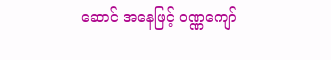ဆောင် အနေဖြင့် ဝဏ္ဏကျော်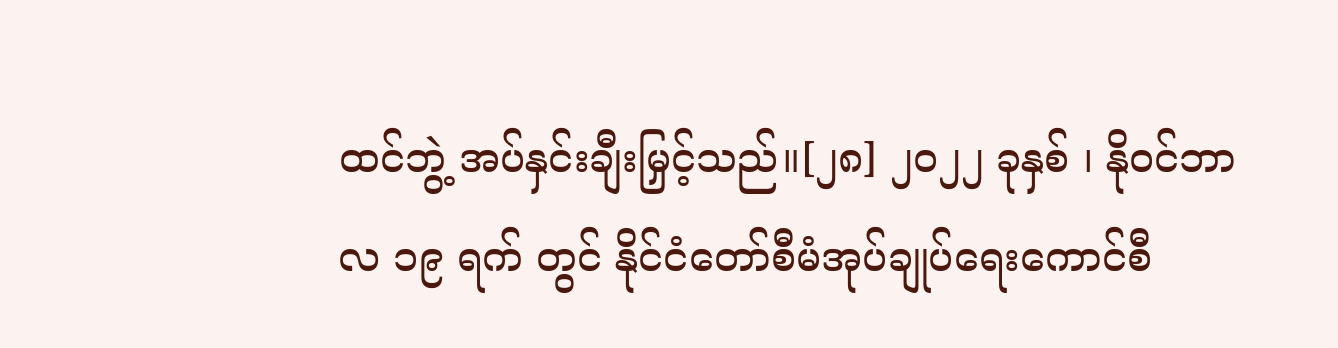ထင်ဘွဲ့ အပ်နှင်းချီးမြှင့်သည်။[၂၈] ၂၀၂၂ ခုနှစ် ၊ နိုဝင်ဘာလ ၁၉ ရက် တွင် နိုင်ငံတော်စီမံအုပ်ချုပ်ရေးကောင်စီ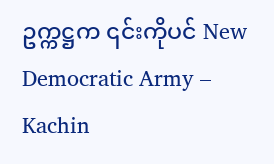ဥက္ကဋ္ဌက ၎င်းကိုပင် New Democratic Army – Kachin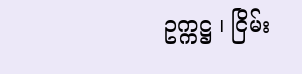ဥက္ကဋ္ဌ ၊ ငြိမ်း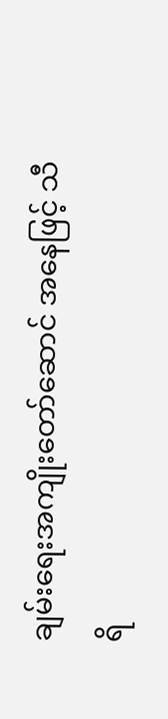ချမ်းရေးအကျိုးတော်ဆောင် အနေဖြင့် သီရိ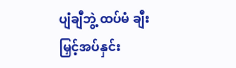ပျံချီဘွဲ့ ထပ်မံ ချီးမြှင့်အပ်နှင်း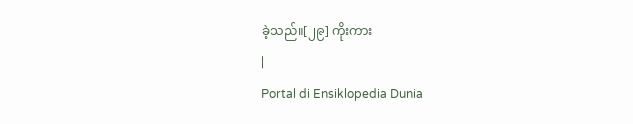ခဲ့သည်။[၂၉] ကိုးကား
|
Portal di Ensiklopedia Dunia